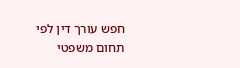חפש עורך דין לפי תחום משפטי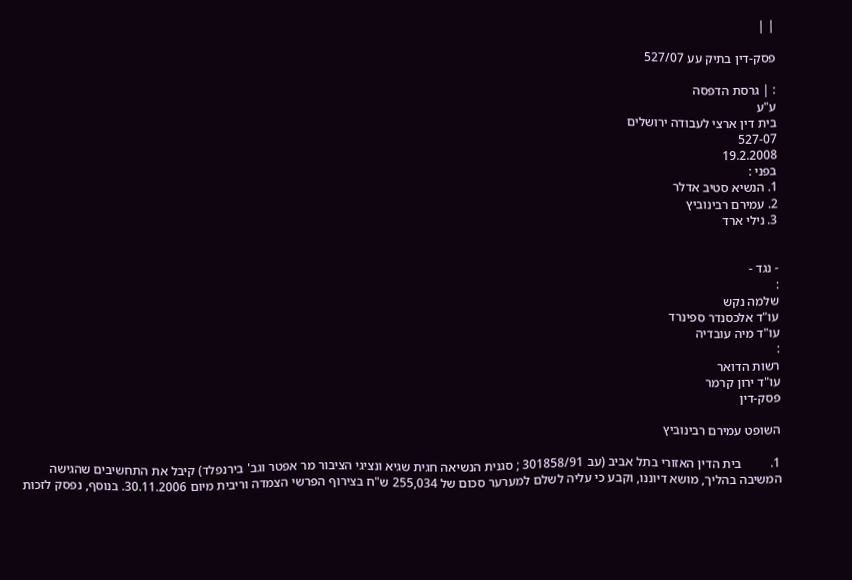| |

פסק-דין בתיק עע 527/07

: | גרסת הדפסה
ע"ע
בית דין ארצי לעבודה ירושלים
527-07
19.2.2008
בפני :
1. הנשיא סטיב אדלר
2. עמירם רבינוביץ
3. נילי ארד


- נגד -
:
שלמה נקש
עו"ד אלכסנדר ספינרד
עו"ד מיה עובדיה
:
רשות הדואר
עו"ד ירון קרמר
פסק-דין

השופט עמירם רבינוביץ

1.         בית הדין האזורי בתל אביב (עב 301858/91 ; סגנית הנשיאה חגית שגיא ונציגי הציבור מר אפטר וגב' בירנפלד) קיבל את התחשיבים שהגישה המשיבה בהליך, מושא דיוננו, וקבע כי עליה לשלם למערער סכום של 255,034 ש"ח בצירוף הפרשי הצמדה וריבית מיום 30.11.2006. בנוסף, נפסק לזכות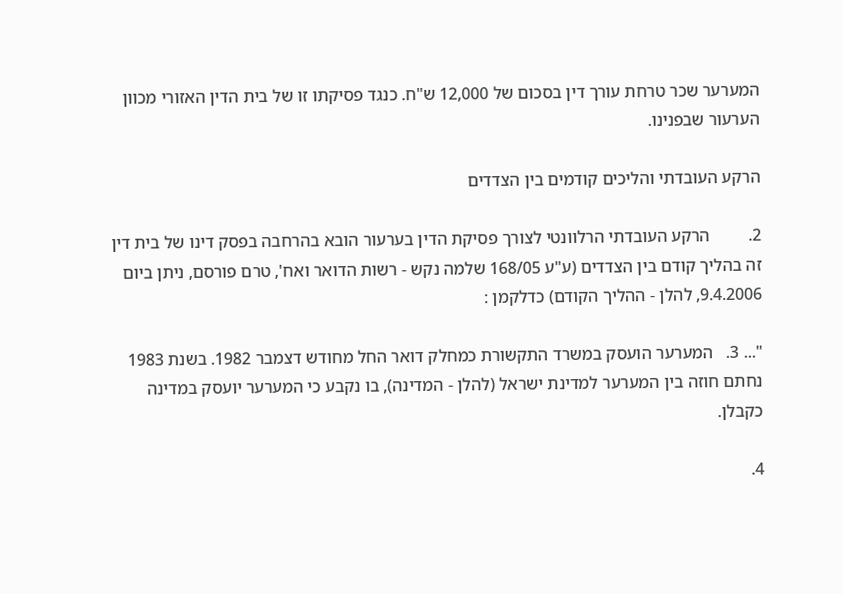המערער שכר טרחת עורך דין בסכום של 12,000 ש"ח. כנגד פסיקתו זו של בית הדין האזורי מכוון הערעור שבפנינו.

הרקע העובדתי והליכים קודמים בין הצדדים

2.         הרקע העובדתי הרלוונטי לצורך פסיקת הדין בערעור הובא בהרחבה בפסק דינו של בית דין זה בהליך קודם בין הצדדים (ע"ע 168/05 שלמה נקש - רשות הדואר ואח', טרם פורסם, ניתן ביום 9.4.2006, להלן - ההליך הקודם) כדלקמן :

"... 3.   המערער הועסק במשרד התקשורת כמחלק דואר החל מחודש דצמבר 1982. בשנת 1983 נחתם חוזה בין המערער למדינת ישראל (להלן - המדינה), בו נקבע כי המערער יועסק במדינה כקבלן.

4.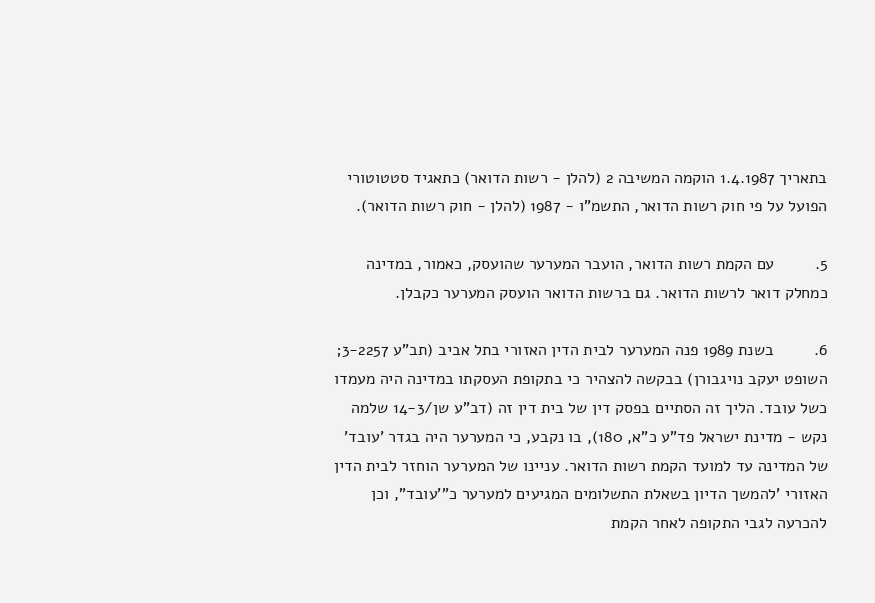בתאריך 1.4.1987 הוקמה המשיבה 2 (להלן - רשות הדואר) כתאגיד סטטוטורי הפועל על פי חוק רשות הדואר, התשמ"ו - 1987 (להלן - חוק רשות הדואר).

5.         עם הקמת רשות הדואר, הועבר המערער שהועסק, כאמור, במדינה כמחלק דואר לרשות הדואר. גם ברשות הדואר הועסק המערער כקבלן.

6.         בשנת 1989 פנה המערער לבית הדין האזורי בתל אביב (תב"ע 3-2257; השופט יעקב נויגבורן) בבקשה להצהיר כי בתקופת העסקתו במדינה היה מעמדו כשל עובד. הליך זה הסתיים בפסק דין של בית דין זה (דב"ע שן/14-3 שלמה נקש - מדינת ישראל פד"ע כ"א, 180), בו נקבע, כי המערער היה בגדר 'עובד' של המדינה עד למועד הקמת רשות הדואר. עניינו של המערער הוחזר לבית הדין האזורי 'להמשך הדיון בשאלת התשלומים המגיעים למערער כ"'עובד", וכן להכרעה לגבי התקופה לאחר הקמת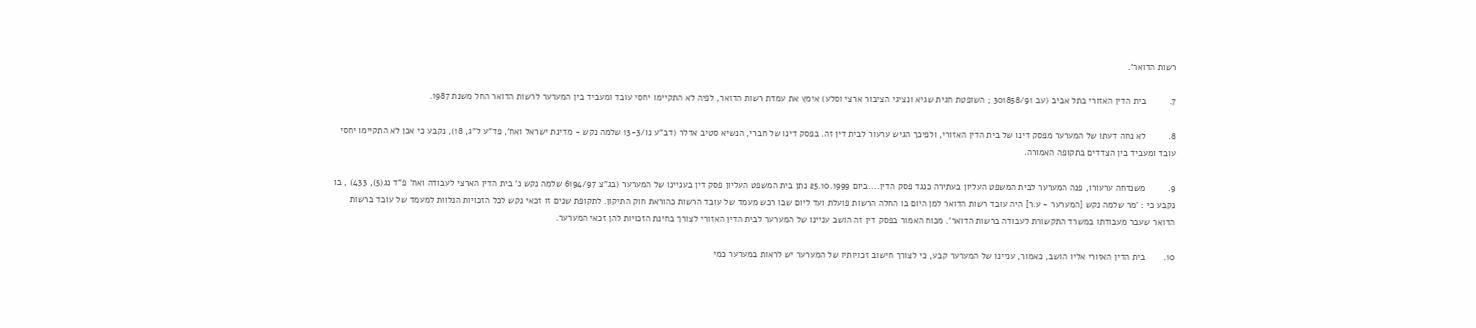רשות הדואר'.

7.         בית הדין האזורי בתל אביב (עב 301858/91 ; השופטת חגית שגיא ונציגי הציבור ארצי וסלע) אימץ את עמדת רשות הדואר, לפיה לא התקיימו יחסי עובד ומעביד בין המערער לרשות הדואר החל משנת 1987.

8.         לא נחה דעתו של המערער מפסק דינו של בית הדין האזורי, ולפיכך הגיש ערעור לבית דין זה. בפסק דינו של חברי, הנשיא סטיב אדלר (דב"ע נו/13-3 שלמה נקש - מדינת ישראל ואח', פד"ע ל"ג, 18), נקבע כי אכן לא התקיימו יחסי עובד ומעביד בין הצדדים בתקופה האמורה.

9.         משנדחה ערעורו, פנה המערער לבית המשפט העליון בעתירה כנגד פסק הדין....ביום 25.10.1999 נתן בית המשפט העליון פסק דין בעניינו של המערער (בג"צ 6194/97 שלמה נקש נ' בית הדין הארצי לעבודה ואח' פ"ד נג(5), 433) , בו נקבע כי : 'מר שלמה נקש [המערער - ע.ר] היה עובד רשות הדואר למן היום בו החלה הרשות פועלת ועד ליום שבו רכש מעמד של עובד הרשות כהוראת חוק התיקון. לתקופת שנים זו זכאי נקש לכל הזכויות הנלוות למעמד של עובד ברשות הדואר שעבר מעבודתו במשרד התקשורת לעבודה ברשות הדואר'. מכוח האמור בפסק דין זה הושב עניינו של המערער לבית הדין האזורי לצורך בחינת הזכויות להן זכאי המערער.

10.       בית הדין האזורי אליו הושב, כאמור, עניינו של המערער קבע, כי לצורך חישוב זכויותיו של המערער יש לראות במערער כמי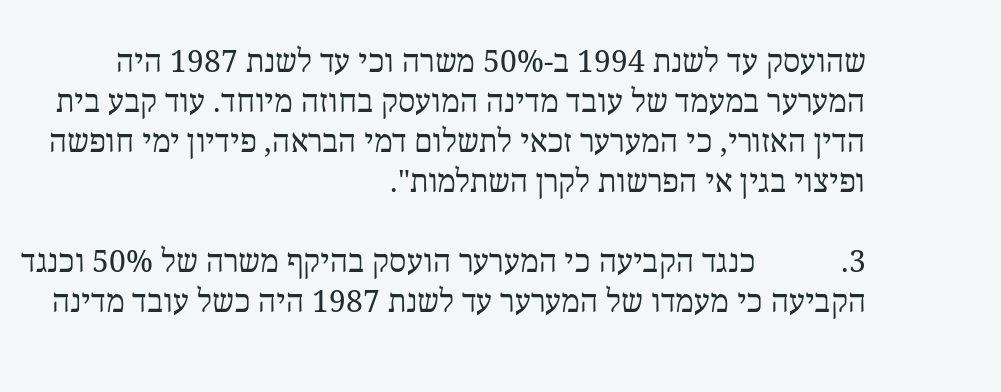שהועסק עד לשנת 1994 ב-50% משרה וכי עד לשנת 1987 היה המערער במעמד של עובד מדינה המועסק בחוזה מיוחד. עוד קבע בית הדין האזורי, כי המערער זכאי לתשלום דמי הבראה, פידיון ימי חופשה ופיצוי בגין אי הפרשות לקרן השתלמות".

3.           כנגד הקביעה כי המערער הועסק בהיקף משרה של 50% וכנגד הקביעה כי מעמדו של המערער עד לשנת 1987 היה כשל עובד מדינה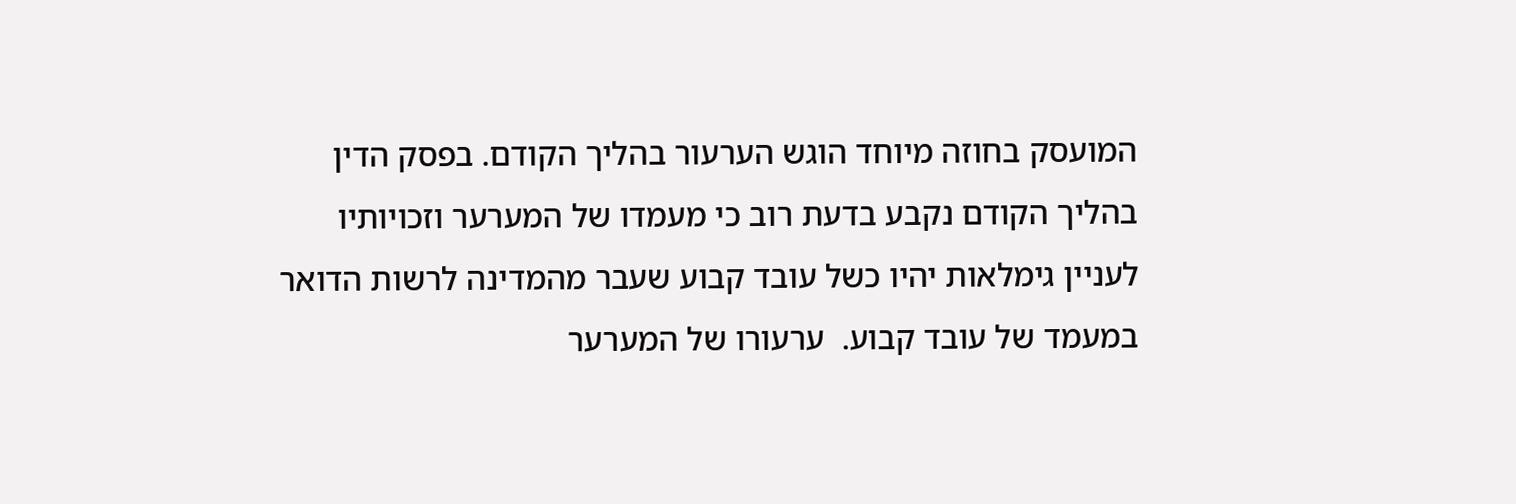המועסק בחוזה מיוחד הוגש הערעור בהליך הקודם. בפסק הדין בהליך הקודם נקבע בדעת רוב כי מעמדו של המערער וזכויותיו לעניין גימלאות יהיו כשל עובד קבוע שעבר מהמדינה לרשות הדואר במעמד של עובד קבוע.  ערעורו של המערער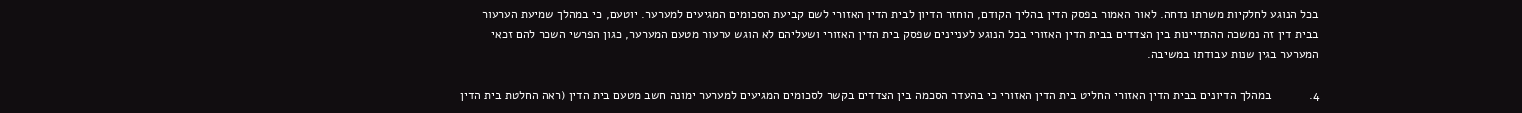בכל הנוגע לחלקיות משרתו נדחה. לאור האמור בפסק הדין בהליך הקודם, הוחזר הדיון לבית הדין האזורי לשם קביעת הסכומים המגיעים למערער. יוטעם, כי במהלך שמיעת הערעור בבית דין זה נמשכה ההתדיינות בין הצדדים בבית הדין האזורי בכל הנוגע לעניינים שפסק בית הדין האזורי ושעליהם לא הוגש ערעור מטעם המערער, כגון הפרשי השכר להם זכאי המערער בגין שנות עבודתו במשיבה.

4.           במהלך הדיונים בבית הדין האזורי החליט בית הדין האזורי כי בהעדר הסכמה בין הצדדים בקשר לסכומים המגיעים למערער ימונה חשב מטעם בית הדין (ראה החלטת בית הדין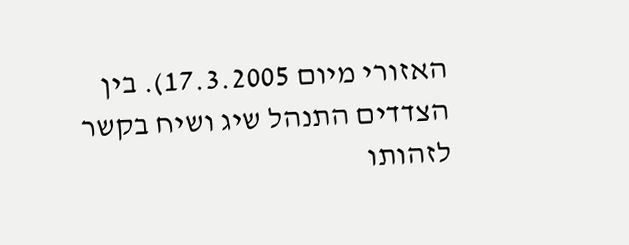האזורי מיום 17.3.2005). בין הצדדים התנהל שיג ושיח בקשר לזהותו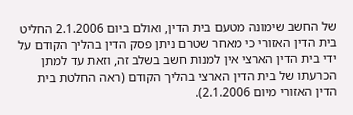של החשב שימונה מטעם בית הדין, ואולם ביום 2.1.2006 החליט בית הדין האזורי כי מאחר שטרם ניתן פסק הדין בהליך הקודם על ידי בית הדין הארצי אין למנות חשב בשלב זה, וזאת עד למתן הכרעתו של בית הדין הארצי בהליך הקודם (ראה החלטת בית הדין האזורי מיום 2.1.2006).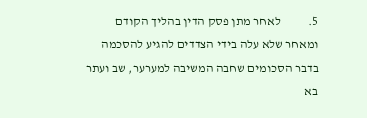5.           לאחר מתן פסק הדין בהליך הקודם ומאחר שלא עלה בידי הצדדים להגיע להסכמה בדבר הסכומים שחבה המשיבה למערער, שב ועתר בא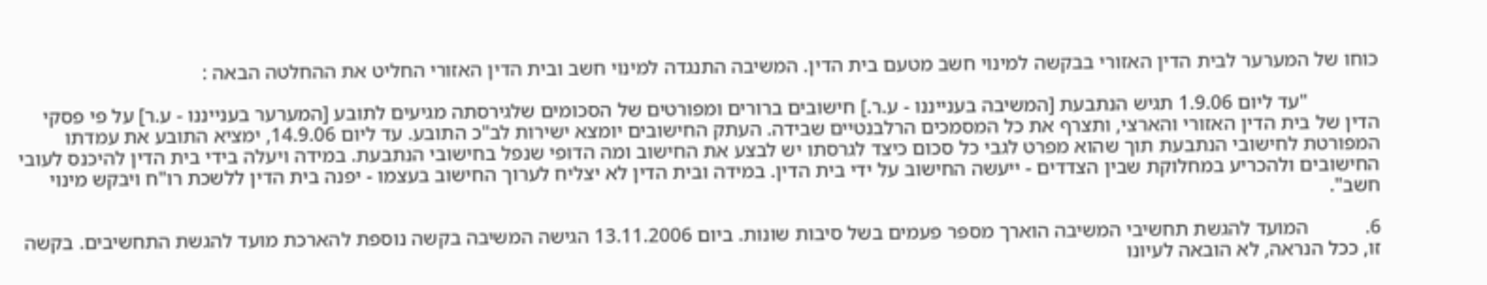כוחו של המערער לבית הדין האזורי בבקשה למינוי חשב מטעם בית הדין. המשיבה התנגדה למינוי חשב ובית הדין האזורי החליט את ההחלטה הבאה :

              "עד ליום 1.9.06 תגיש הנתבעת [המשיבה בענייננו - ע.ר.] חישובים ברורים ומפורטים של הסכומים שלגירסתה מגיעים לתובע [המערער בענייננו - ע.ר] על פי פסקי הדין של בית הדין האזורי והארצי, ותצרף את כל המסמכים הרלבנטיים שבידה. העתק החישובים יומצא ישירות לב"כ התובע. עד ליום 14.9.06, ימציא התובע את עמדתו המפורטת לחישובי הנתבעת תוך שהוא מפרט לגבי כל סכום כיצד לגרסתו יש לבצע את החישוב ומה הדופי שנפל בחישובי הנתבעת. במידה ויעלה בידי בית הדין להיכנס לעובי החישובים ולהכריע במחלוקת שבין הצדדים - ייעשה החישוב על ידי בית הדין. במידה ובית הדין לא יצליח לערוך החישוב בעצמו - יפנה בית הדין ללשכת רו"ח ויבקש מינוי חשב".

6.           המועד להגשת תחשיבי המשיבה הוארך מספר פעמים בשל סיבות שונות. ביום 13.11.2006 הגישה המשיבה בקשה נוספת להארכת מועד להגשת התחשיבים. בקשה זו, ככל הנראה, לא הובאה לעיונו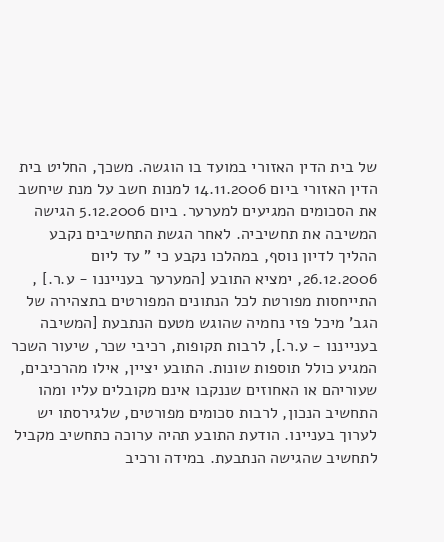של בית הדין האזורי במועד בו הוגשה. משכך, החליט בית הדין האזורי ביום 14.11.2006 למנות חשב על מנת שיחשב את הסכומים המגיעים למערער. ביום 5.12.2006 הגישה המשיבה את תחשיביה. לאחר הגשת התחשיבים נקבע ההליך לדיון נוסף, במהלכו נקבע כי " עד ליום 26.12.2006, ימציא התובע [המערער בענייננו - ע.ר.] , התייחסות מפורטת לכל הנתונים המפורטים בתצהירה של הגב' מיכל פזי נחמיה שהוגש מטעם הנתבעת [המשיבה בענייננו - ע.ר.], לרבות תקופות, רכיבי שכר, שיעור השכר המגיע כולל תוספות שונות. התובע יציין, אילו מהרכיבים, שעוריהם או האחוזים שננקבו אינם מקובלים עליו ומהו התחשיב הנכון, לרבות סכומים מפורטים, שלגירסתו יש לערוך בעניינו. הודעת התובע תהיה ערוכה כתחשיב מקביל לתחשיב שהגישה הנתבעת. במידה ורכיב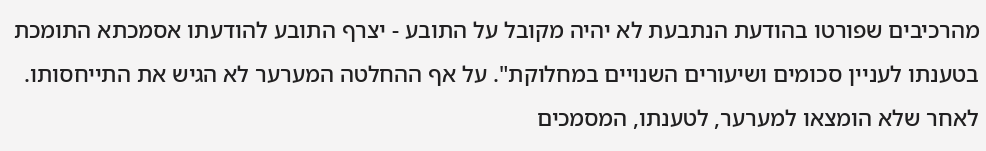מהרכיבים שפורטו בהודעת הנתבעת לא יהיה מקובל על התובע - יצרף התובע להודעתו אסמכתא התומכת בטענתו לעניין סכומים ושיעורים השנויים במחלוקת". על אף ההחלטה המערער לא הגיש את התייחסותו. לאחר שלא הומצאו למערער, לטענתו, המסמכים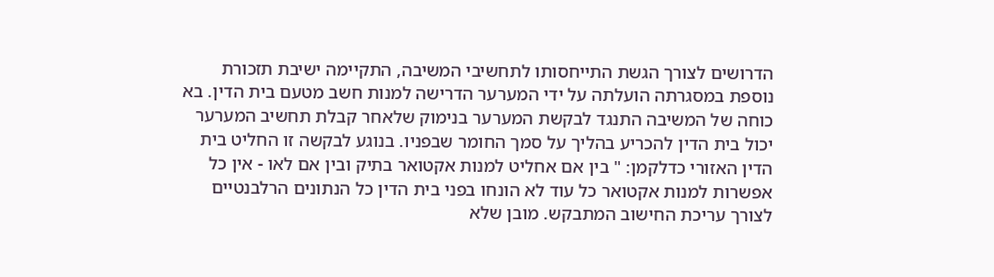הדרושים לצורך הגשת התייחסותו לתחשיבי המשיבה, התקיימה ישיבת תזכורת נוספת במסגרתה הועלתה על ידי המערער הדרישה למנות חשב מטעם בית הדין. בא כוחה של המשיבה התנגד לבקשת המערער בנימוק שלאחר קבלת תחשיב המערער יכול בית הדין להכריע בהליך על סמך החומר שבפניו. בנוגע לבקשה זו החליט בית הדין האזורי כדלקמן: " בין אם אחליט למנות אקטואר בתיק ובין אם לאו - אין כל אפשרות למנות אקטואר כל עוד לא הונחו בפני בית הדין כל הנתונים הרלבנטיים לצורך עריכת החישוב המתבקש. מובן שלא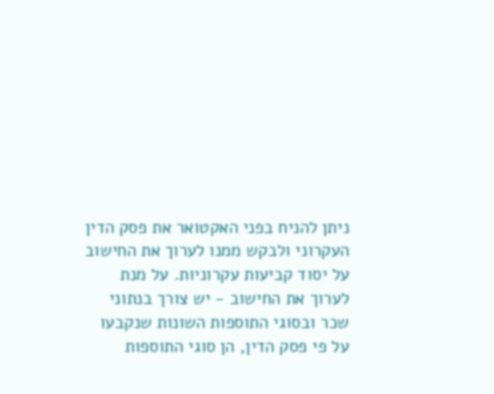ניתן להניח בפני האקטואר את פסק הדין העקרוני ולבקש ממנו לערוך את החישוב על יסוד קביעות עקרוניות. על מנת לערוך את החישוב - יש צורך בנתוני שכר ובסוגי התוספות השונות שנקבעו על פי פסק הדין, הן סוגי התוספות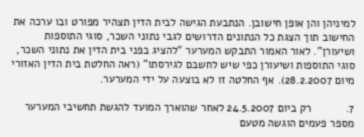למיניהן והן אופן חישובן. הנתבעת הגישה לבית הדין תצהיר מפורט ובו ערכה את החישוב תוך הצגת כל הנתונים הדרושים לגבי נתוני השכר, סוגי התוספות ושיעורן". לאור האמור התבקש המערער "להציג בפני בית הדין את נתוני השכר, סוגי התוספות ושיעורן כפי שיש לחשבם לגירסתו" (ראה החלטת בית הדין האזורי מיום 28.2.2007). אף החלטה זו לא בוצעה על ידי המערער.

7.           רק ביום 24.5.2007 לאחר שהוארך המועד להגשת תחשיבי המערער מספר פעמים הוגשה מטעם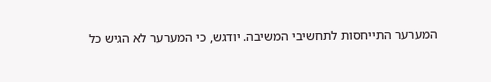המערער התייחסות לתחשיבי המשיבה. יודגש, כי המערער לא הגיש כל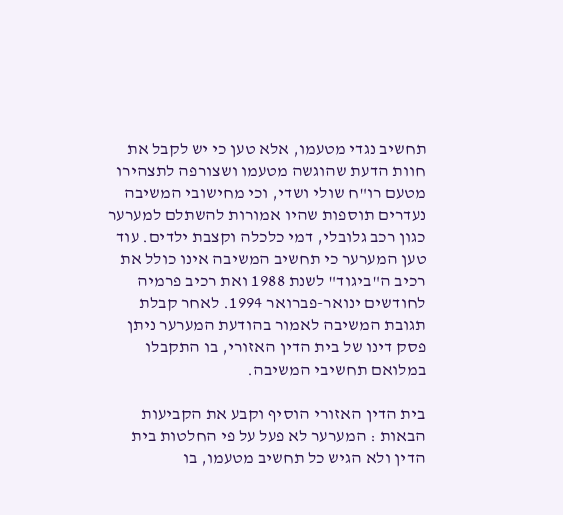תחשיב נגדי מטעמו, אלא טען כי יש לקבל את חוות הדעת שהוגשה מטעמו ושצורפה לתצהירו מטעם רו"ח שולי ושדי, וכי מחישובי המשיבה נעדרים תוספות שהיו אמורות להשתלם למערער כגון רכב גלובלי, דמי כלכלה וקצבת ילדים. עוד טען המערער כי תחשיב המשיבה אינו כולל את רכיב ה"ביגוד" לשנת 1988 ואת רכיב פרמיה לחודשים ינואר-פברואר 1994. לאחר קבלת תגובת המשיבה לאמור בהודעת המערער ניתן פסק דינו של בית הדין האזורי, בו התקבלו במלואם תחשיבי המשיבה.

בית הדין האזורי הוסיף וקבע את הקביעות הבאות : המערער לא פעל על פי החלטות בית הדין ולא הגיש כל תחשיב מטעמו, בו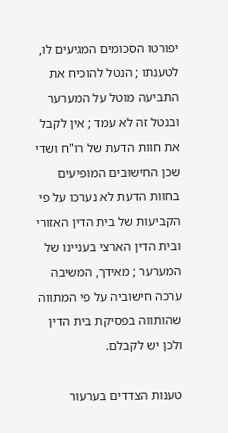יפורטו הסכומים המגיעים לו, לטענתו ; הנטל להוכיח את התביעה מוטל על המערער ובנטל זה לא עמד ; אין לקבל את חוות הדעת של רו"ח ושדי שכן החישובים המופיעים בחוות הדעת לא נערכו על פי הקביעות של בית הדין האזורי ובית הדין הארצי בעניינו של המערער ; מאידך, המשיבה ערכה חישוביה על פי המתווה שהותווה בפסיקת בית הדין ולכן יש לקבלם.

טענות הצדדים בערעור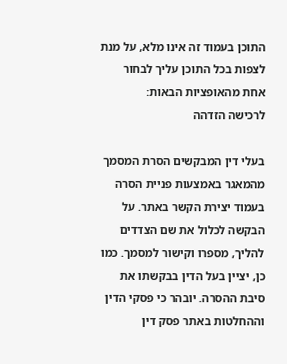התוכן בעמוד זה אינו מלא, על מנת לצפות בכל התוכן עליך לבחור אחת מהאופציות הבאות:
לרכישה הזדהה

בעלי דין המבקשים הסרת המסמך מהמאגר באמצעות פניית הסרה בעמוד יצירת הקשר באתר. על הבקשה לכלול את שם הצדדים להליך, מספרו וקישור למסמך. כמו כן, יציין בעל הדין בבקשתו את סיבת ההסרה. יובהר כי פסקי הדין וההחלטות באתר פסק דין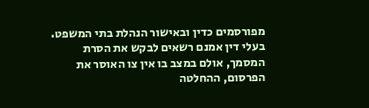מפורסמים כדין ובאישור הנהלת בתי המשפט. בעלי דין אמנם רשאים לבקש את הסרת המסמך, אולם במצב בו אין צו האוסר את הפרסום, ההחלטה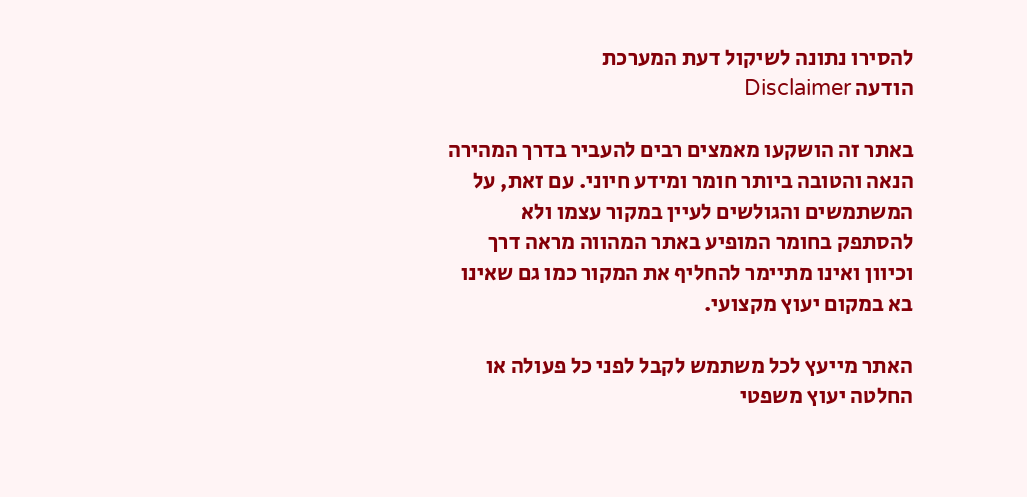להסירו נתונה לשיקול דעת המערכת
הודעה Disclaimer

באתר זה הושקעו מאמצים רבים להעביר בדרך המהירה הנאה והטובה ביותר חומר ומידע חיוני. עם זאת, על המשתמשים והגולשים לעיין במקור עצמו ולא להסתפק בחומר המופיע באתר המהווה מראה דרך וכיוון ואינו מתיימר להחליף את המקור כמו גם שאינו בא במקום יעוץ מקצועי.

האתר מייעץ לכל משתמש לקבל לפני כל פעולה או החלטה יעוץ משפטי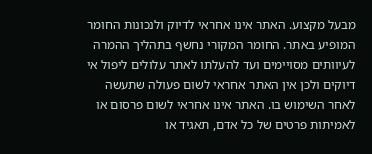מבעל מקצוע. האתר אינו אחראי לדיוק ולנכונות החומר המופיע באתר. החומר המקורי נחשף בתהליך ההמרה לעיוותים מסויימים ועד להעלתו לאתר עלולים ליפול אי דיוקים ולכן אין האתר אחראי לשום פעולה שתעשה לאחר השימוש בו. האתר אינו אחראי לשום פרסום או לאמיתות פרטים של כל אדם, תאגיד או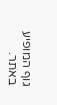גוף המופיע באתר.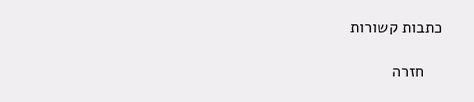כתבות קשורות

    חזרה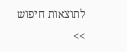לתוצאות חיפוש >>